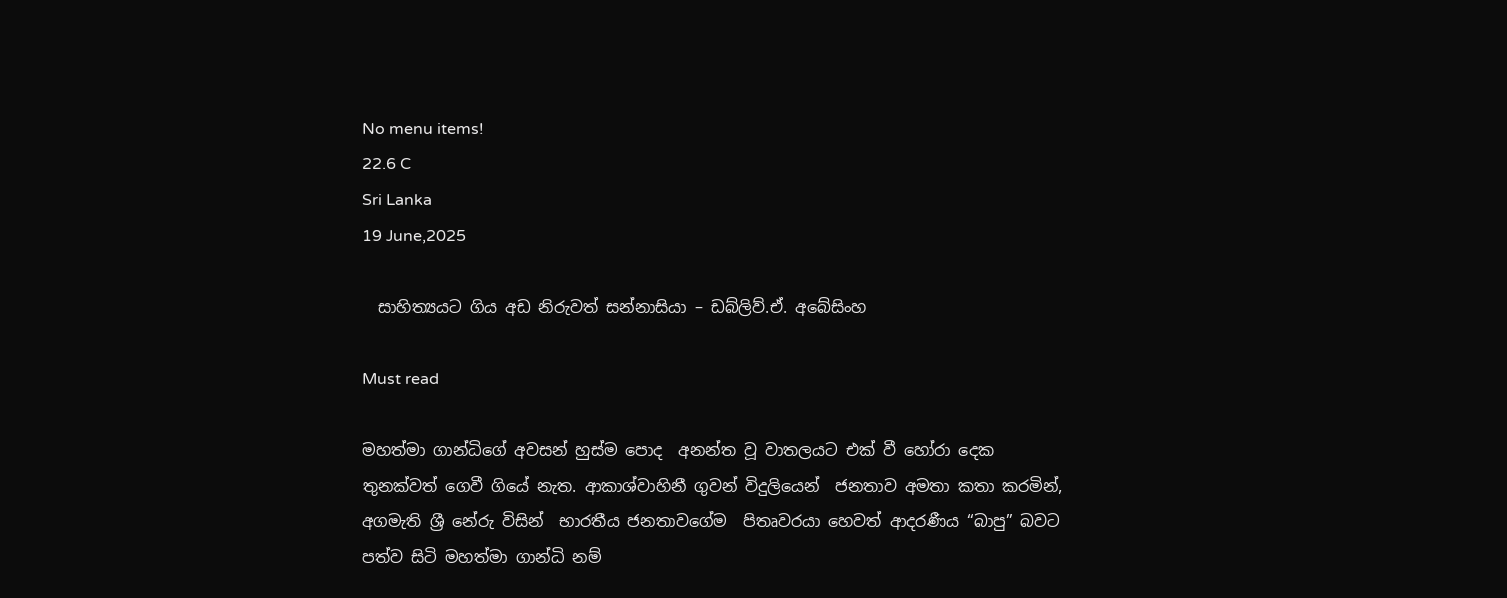No menu items!
22.6 C
Sri Lanka
19 June,2025

  සාහිත්‍යයට ගිය අඩ නිරුවත් සන්නාසියා – ඩබ්ලිව්.ඒ. අබේසිංහ

Must read

මහත්මා ගාන්ධිගේ අවසන් හුස්ම පොද  අනන්ත වූ වාතලයට එක් වී හෝරා දෙක තුනක්වත් ගෙවී ගියේ නැත. ආකාශ්වාහිනී ගුවන් විදුලියෙන්  ජනතාව අමතා කතා කරමින්, අගමැති ශ්‍රී නේරු විසින්  භාරතීය ජනතාවගේම  පිතෘවරයා හෙවත් ආදරණීය “බාපු” බවට පත්ව සිටි මහත්මා ගාන්ධි නම්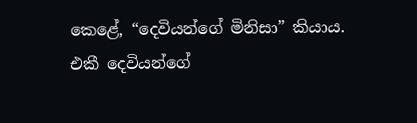කෙළේ, “දෙවියන්ගේ මිනිසා” කියාය.
එකී දෙවියන්ගේ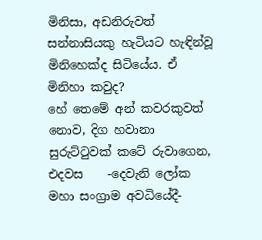මිනිසා, අඩනිරුවත් සන්නාසියකු හැටියට හැඳින්වූ මිනිහෙක්ද සිටියේය. ඒ මිනිහා කවුද?
හේ තෙමේ අන් කවරකුවත් නොව, දිග හවානා සුරුට්ටුවක් කටේ රුවාගෙන, එදවස    -දෙවැනි ලෝක මහා සංග්‍රාම අවධියේදී-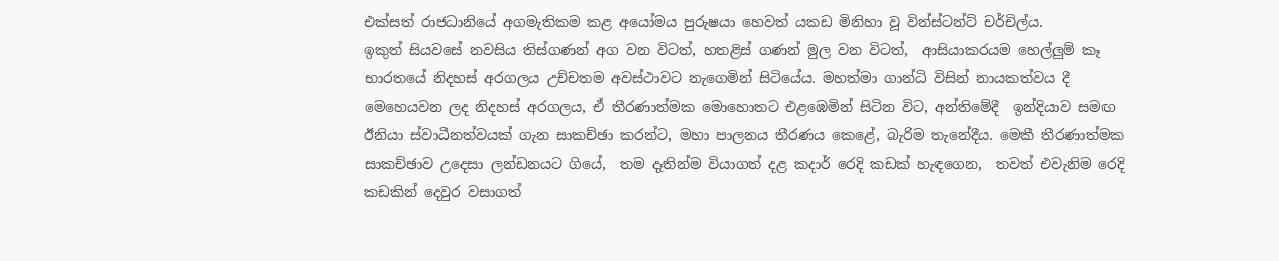එක්සත් රාජධානියේ අගමැතිකම කළ අයෝමය පුරුෂයා හෙවත් යකඩ මිනිහා වූ වින්ස්ටන්ට් චර්චිල්ය.
ඉකුත් සියවසේ නවසිය තිස්ගණන් අග වන විටත්, හතළිස් ගණන් මුල වන විටත්,  ආසියාකරයම හෙල්ලුම් කෑ භාරතයේ නිදහස් අරගලය උච්චතම අවස්ථාවට නැගෙමින් සිටියේය. මහත්මා ගාන්ධි විසින් නායකත්වය දී මෙහෙයවන ලද නිදහස් අරගලය, ඒ තීරණාත්මක මොහොතට එළඹෙමින් සිටින විට, අන්තිමේදී  ඉන්දියාව සමඟ ඊනියා ස්වාධීනත්වයක් ගැන සාකච්ඡා කරන්ට, මහා පාලනය තීරණය කෙළේ, බැරිම තැනේදීය. මෙකී තීරණාත්මක සාකච්ඡාව උදෙසා ලන්ඩනයට ගියේ,  තම දෑතින්ම වියාගත් දළ කදාර් රෙදි කඩක් හැඳගෙන,  තවත් එවැනිම රෙදි කඩකින් දෙවුර වසාගත්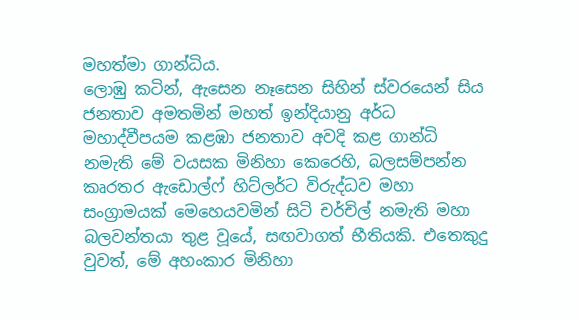මහත්මා ගාන්ධිය.
ලොඹු කටින්, ඇසෙන නෑසෙන සිහින් ස්වරයෙන් සිය ජනතාව අමතමින් මහත් ඉන්දියානු අර්ධ මහාද්වීපයම කළඹා ජනතාව අවදි කළ ගාන්ධි නමැති මේ වයසක මිනිහා කෙරෙහි, බලසම්පන්න කෘරතර ඇඩොල්ෆ් හිට්ලර්ට විරුද්ධව මහා සංග්‍රාමයක් මෙහෙයවමින් සිටි චර්චිල් නමැති මහා බලවන්තයා තුළ වූයේ, සඟවාගත් භීතියකි. එතෙකුදු වුවත්, මේ අහංකාර මිනිහා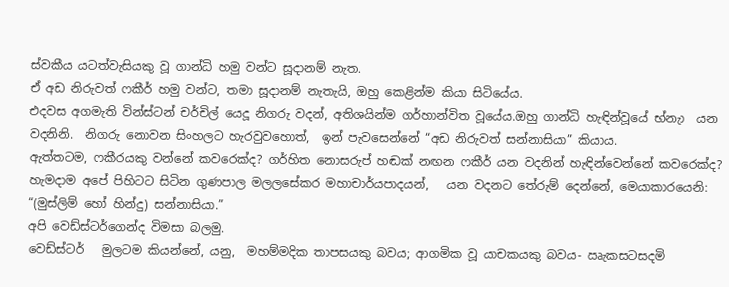ස්වකීය යටත්වැසියකු වූ ගාන්ධි හමු වන්ට සූදානම් නැත.
ඒ අඩ නිරුවත් ෆකීර් හමු වන්ට, තමා සූදානම් නැතැයි, ඔහු කෙළින්ම කියා සිටියේය.
එදවස අගමැති වින්ස්ටන් චර්චිල් යෙදූ නිගරු වදන්, අතිශයින්ම ගර්හාන්විත වූයේය.ඔහු ගාන්ධි හැඳින්වූයේ භ්නැා  යන වදනිනි.  නිගරු නොවන සිංහලට හැරවුවහොත්,  ඉන් පැවසෙන්නේ “අඩ නිරුවත් සන්නාසියා” කියාය.
ඇත්තටම, ෆකීරයකු වන්නේ කවරෙක්ද? ගර්හිත නොසරුප් හඬක් නඟන ෆකීර් යන වදනින් හැඳින්වෙන්නේ කවරෙක්ද?
හැමදාම අපේ පිහිටට සිටින ගුණපාල මලලසේකර මහාචාර්යපාදයන්,   යන වදනට තේරුම් දෙන්නේ, මෙයාකාරයෙනි:
“(මුස්ලිම් හෝ හින්දු) සන්නාසියා.”
අපි වෙඩ්ස්ටර්ගෙන්ද විමසා බලමු.
වෙඩ්ස්ටර්   මුලටම කියන්නේ, යනු,  මහම්මදික තාපසයකු බවය; ආගමික වූ යාචකයකු බවය- ඍැකසටසදමි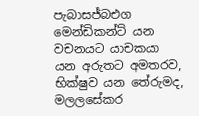පැබාසජ්බඑග මෙන්ඩිකන්ට් යන වචනයට යාචකයා යන අරුතට අමතරව, භික්ෂුව යන තේරුමද, මලලසේකර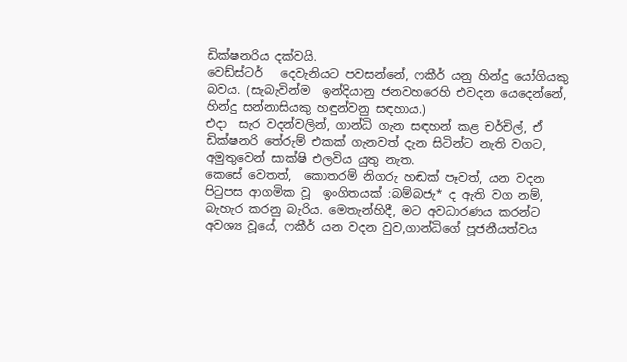ඩික්ෂනරිය දක්වයි.
වෙඩ්ස්ටර්   දෙවැනියට පවසන්නේ, ෆකීර් යනු හින්දු යෝගියකු බවය. (සැබැවින්ම  ඉන්දියානු ජනවහරෙහි එවදන යෙදෙන්නේ,  හින්දු සන්නාසියකු හඳුන්වනු සඳහාය.)
එදා  සැර වදන්වලින්, ගාන්ධි ගැන සඳහන් කළ චර්චිල්, ඒ ඩික්ෂනරි තේරුම් එකක් ගැනවත් දැන සිටින්ට නැති වගට, අමුතුවෙන් සාක්ෂි එලවිය යුතු නැත.
කෙසේ වෙතත්,  කොතරම් නිගරු හඬක් පෑවත්, යන වදන පිටුපස ආගමික වූ  ඉංගිතයක් :බම්බජැ* ද ඇති වග නම්, බැහැර කරනු බැරිය. මෙතැන්හිදී, මට අවධාරණය කරන්ට අවශ්‍ය වූයේ, ෆකීර් යන වදන වුව,ගාන්ධිගේ පූජනීයත්වය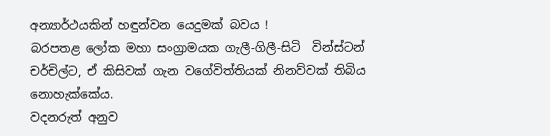අන්‍යාර්ථයකින් හඳුන්වන යෙදුමක් බවය !
බරපතළ ලෝක මහා සංග්‍රාමයක ගැලී-ගිලී-සිටි  වින්ස්ටන් චර්චිල්ට, ඒ කිසිවක් ගැන වගේවිත්තියක් නිනව්වක් තිබිය නොහැක්කේය.
වදනරුත් අනුව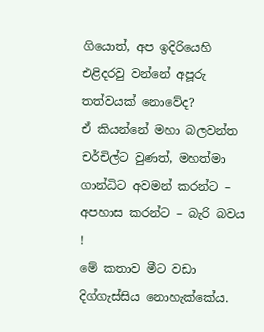ගියොත්, අප ඉදිරියෙහි එළිදරවු වන්නේ අපූරු තත්වයක් නොවේද?
ඒ කියන්නේ මහා බලවන්ත චර්චිල්ට වුණත්, මහත්මා ගාන්ධිට අවමන් කරන්ට – අපහාස කරන්ට – බැරි බවය !
මේ කතාව මීට වඩා දිග්ගැස්සිය නොහැක්කේය.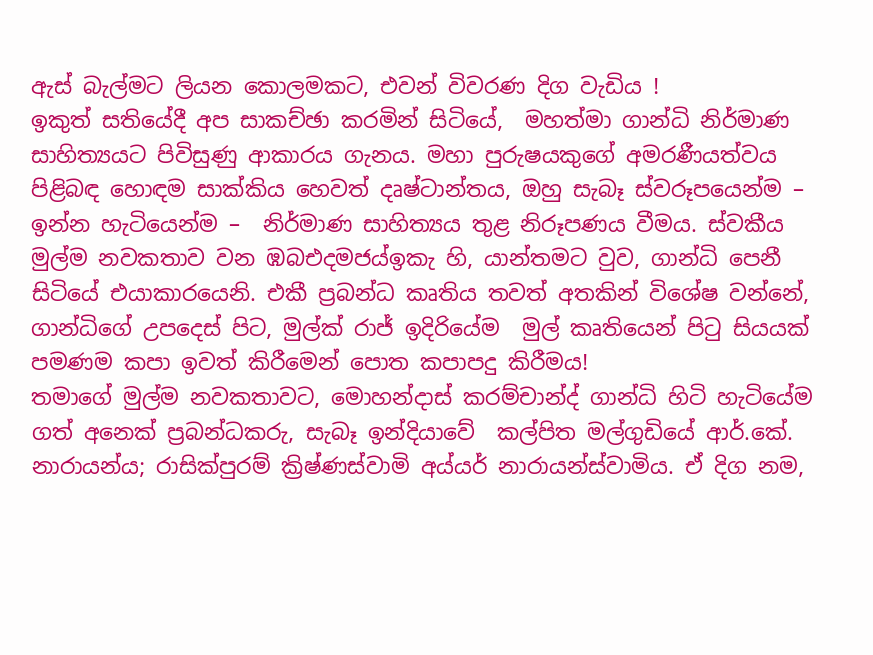ඇස් බැල්මට ලියන කොලමකට, එවන් විවරණ දිග වැඩිය !
ඉකුත් සතියේදී අප සාකච්ඡා කරමින් සිටියේ,  මහත්මා ගාන්ධි නිර්මාණ සාහිත්‍යයට පිවිසුණු ආකාරය ගැනය. මහා පුරුෂයකුගේ අමරණීයත්වය පිළිබඳ හොඳම සාක්කිය හෙවත් දෘෂ්ටාන්තය, ඔහු සැබෑ ස්වරූපයෙන්ම – ඉන්න හැටියෙන්ම –  නිර්මාණ සාහිත්‍යය තුළ නිරූපණය වීමය. ස්වකීය මුල්ම නවකතාව වන ඹබඑදමජය්ඉකැ හි, යාන්තමට වුව, ගාන්ධි පෙනී සිටියේ එයාකාරයෙනි. එකී ප්‍රබන්ධ කෘතිය තවත් අතකින් විශේෂ වන්නේ, ගාන්ධිගේ උපදෙස් පිට, මුල්ක් රාජ් ඉදිරියේම  මුල් කෘතියෙන් පිටු සියයක් පමණම කපා ඉවත් කිරීමෙන් පොත කපාපදු කිරීමය!
තමාගේ මුල්ම නවකතාවට, මොහන්දාස් කරම්චාන්ද් ගාන්ධි හිටි හැටියේම ගත් අනෙක් ප්‍රබන්ධකරු, සැබෑ ඉන්දියාවේ  කල්පිත මල්ගුඩියේ ආර්.කේ. නාරායන්ය; රාසික්පුරම් ක්‍රිෂ්ණස්වාමි අය්යර් නාරායන්ස්වාමිය. ඒ දිග නම,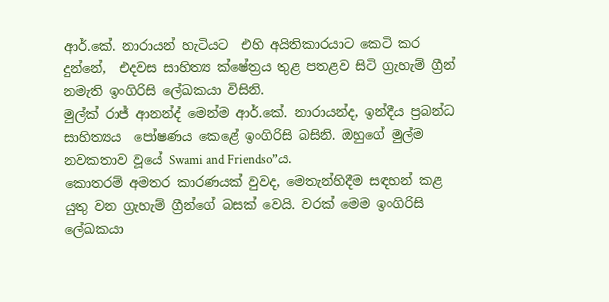ආර්.කේ. නාරායන් හැටියට  එහි අයිතිකාරයාට කෙටි කර දුන්නේ,  එදවස සාහිත්‍ය ක්ෂේත්‍රය තුළ පතළව සිටි ග්‍රැහැම් ග්‍රීන් නමැති ඉංගිරිසි ලේඛකයා විසිනි.
මුල්ක් රාජ් ආනන්ද් මෙන්ම ආර්.කේ. නාරායන්ද, ඉන්දීය ප්‍රබන්ධ සාහිත්‍යය  පෝෂණය කෙළේ ඉංගිරිසි බසිනි. ඔහුගේ මුල්ම නවකතාව වූයේ Swami and Friendso”ය.
කොතරම් අමතර කාරණයක් වුවද, මෙතැන්හිදීම සඳහන් කළ යුතු වන ග්‍රැහැම් ග්‍රීන්ගේ බසක් වෙයි. වරක් මෙම ඉංගිරිසි ලේඛකයා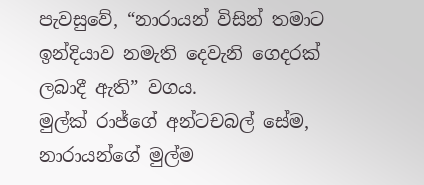පැවසුවේ, “නාරායන් විසින් තමාට ඉන්දියාව නමැති දෙවැනි ගෙදරක් ලබාදී ඇති” වගය.
මුල්ක් රාජ්ගේ අන්ටචබල් සේම, නාරායන්ගේ මුල්ම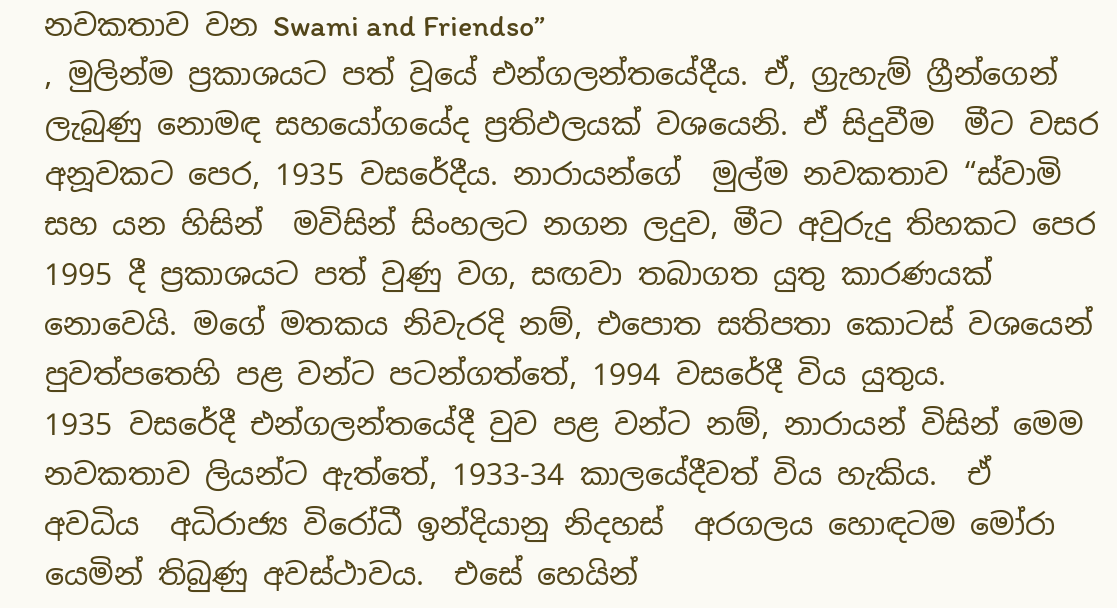නවකතාව වන Swami and Friendso”
, මුලින්ම ප්‍රකාශයට පත් වූයේ එන්ගලන්තයේදීය. ඒ, ග්‍රැහැම් ග්‍රීන්ගෙන් ලැබුණු නොමඳ සහයෝගයේද ප්‍රතිඵලයක් වශයෙනි. ඒ සිදුවීම  මීට වසර අනූවකට පෙර, 1935 වසරේදීය. නාරායන්ගේ  මුල්ම නවකතාව “ස්වාමි සහ යන හිසින්  මවිසින් සිංහලට නගන ලදුව, මීට අවුරුදු තිහකට පෙර 1995 දී ප්‍රකාශයට පත් වුණු වග, සඟවා තබාගත යුතු කාරණයක් නොවෙයි. මගේ මතකය නිවැරදි නම්, එපොත සතිපතා කොටස් වශයෙන් පුවත්පතෙහි පළ වන්ට පටන්ගත්තේ, 1994 වසරේදී විය යුතුය.
1935 වසරේදී එන්ගලන්තයේදී වුව පළ වන්ට නම්, නාරායන් විසින් මෙම නවකතාව ලියන්ට ඇත්තේ, 1933-34 කාලයේදීවත් විය හැකිය.  ඒ අවධිය  අධිරාජ්‍ය විරෝධී ඉන්දියානු නිදහස්  අරගලය හොඳටම මෝරා යෙමින් තිබුණු අවස්ථාවය.  එසේ හෙයින්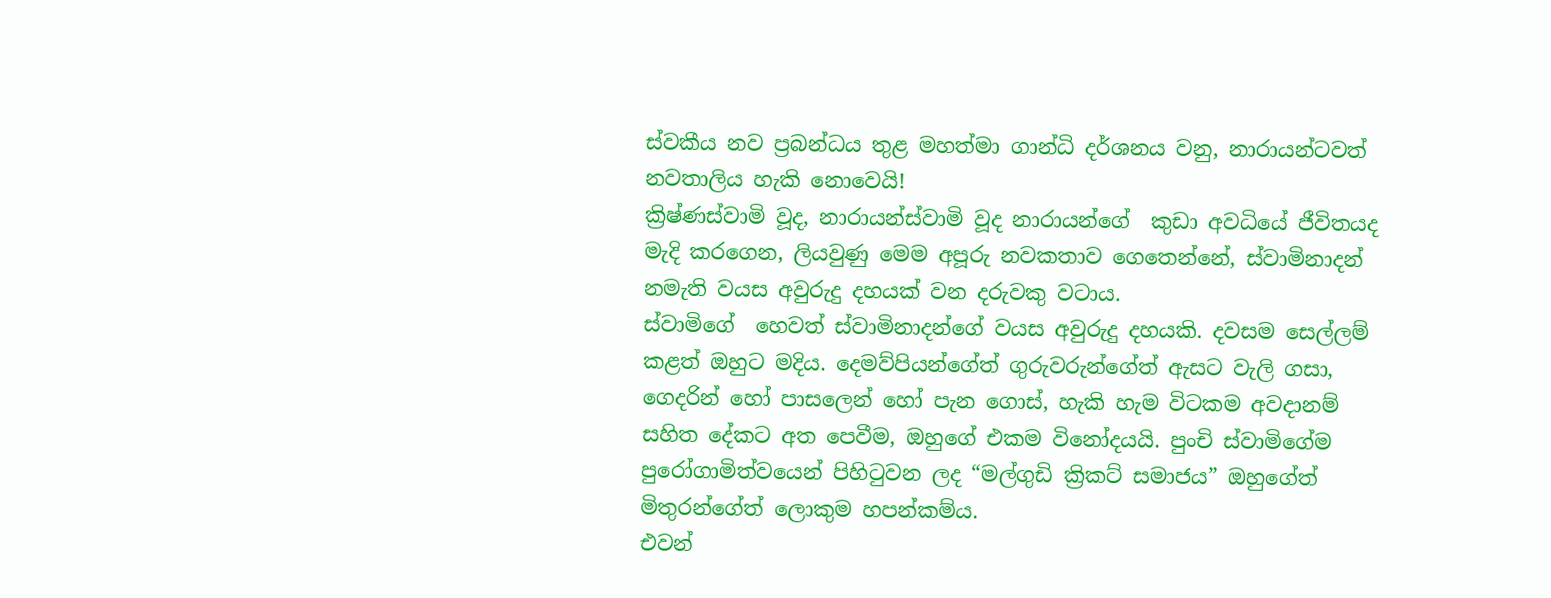ස්වකීය නව ප්‍රබන්ධය තුළ මහත්මා ගාන්ධි දර්ශනය වනු, නාරායන්ටවත් නවතාලිය හැකි නොවෙයි!
ක්‍රිෂ්ණස්වාමි වූද, නාරායන්ස්වාමි වූද නාරායන්ගේ  කුඩා අවධියේ ජීවිතයද මැදි කරගෙන, ලියවුණු මෙම අපූරු නවකතාව ගෙතෙන්නේ, ස්වාමිනාදන් නමැති වයස අවුරුදු දහයක් වන දරුවකු වටාය.
ස්වාමිගේ  හෙවත් ස්වාමිනාදන්ගේ වයස අවුරුදු දහයකි. දවසම සෙල්ලම් කළත් ඔහුට මදිය. දෙමව්පියන්ගේත් ගුරුවරුන්ගේත් ඇසට වැලි ගසා, ගෙදරින් හෝ පාසලෙන් හෝ පැන ගොස්, හැකි හැම විටකම අවදානම්  සහිත දේකට අත පෙවීම, ඔහුගේ එකම විනෝදයයි. පුංචි ස්වාමිගේම පුරෝගාමිත්වයෙන් පිහිටුවන ලද “මල්ගුඩි ක්‍රිකට් සමාජය” ඔහුගේත් මිතුරන්ගේත් ලොකුම හපන්කම්ය.
එවන්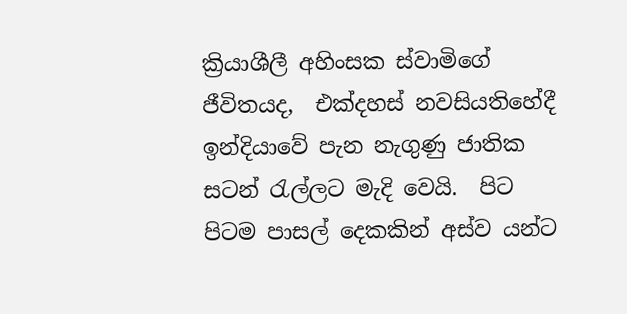ක්‍රියාශීලී අහිංසක ස්වාමිගේ ජීවිතයද,  එක්දහස් නවසියතිහේදී ඉන්දියාවේ පැන නැගුණු ජාතික සටන් රැල්ලට මැදි වෙයි.  පිට පිටම පාසල් දෙකකින් අස්ව යන්ට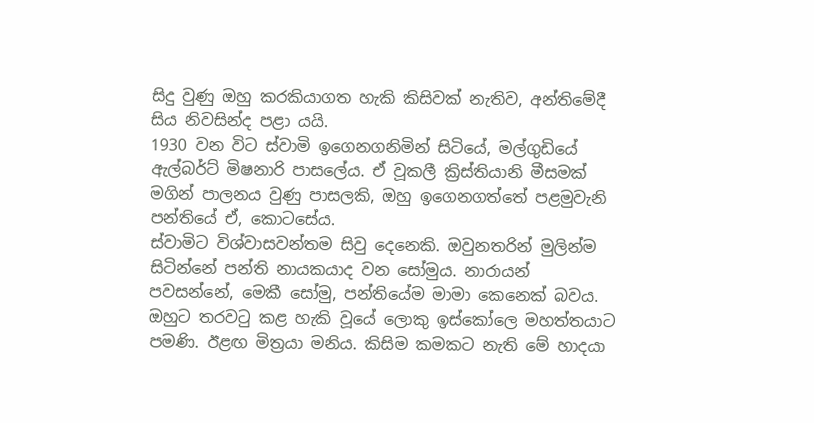සිදු වුණු ඔහු කරකියාගත හැකි කිසිවක් නැතිව, අන්තිමේදී සිය නිවසින්ද පළා යයි.
1930 වන විට ස්වාමි ඉගෙනගනිමින් සිටියේ, මල්ගුඩියේ ඇල්බර්ට් මිෂනාරි පාසලේය. ඒ වූකලී ක්‍රිස්තියානි මීසමක් මගින් පාලනය වුණු පාසලකි, ඔහු ඉගෙනගත්තේ පළමුවැනි පන්තියේ ඒ, කොටසේය.
ස්වාමිට විශ්වාසවන්තම සිවු දෙනෙකි. ඔවුනතරින් මුලින්ම සිටින්නේ පන්ති නායකයාද වන සෝමුය. නාරායන් පවසන්නේ, මෙකී සෝමු, පන්තියේම මාමා කෙනෙක් බවය.  ඔහුට තරවටු කළ හැකි වූයේ ලොකු ඉස්කෝලෙ මහත්තයාට පමණි. ඊළඟ මිත්‍රයා මනිය. කිසිම කමකට නැති මේ හාදයා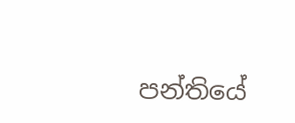පන්තියේ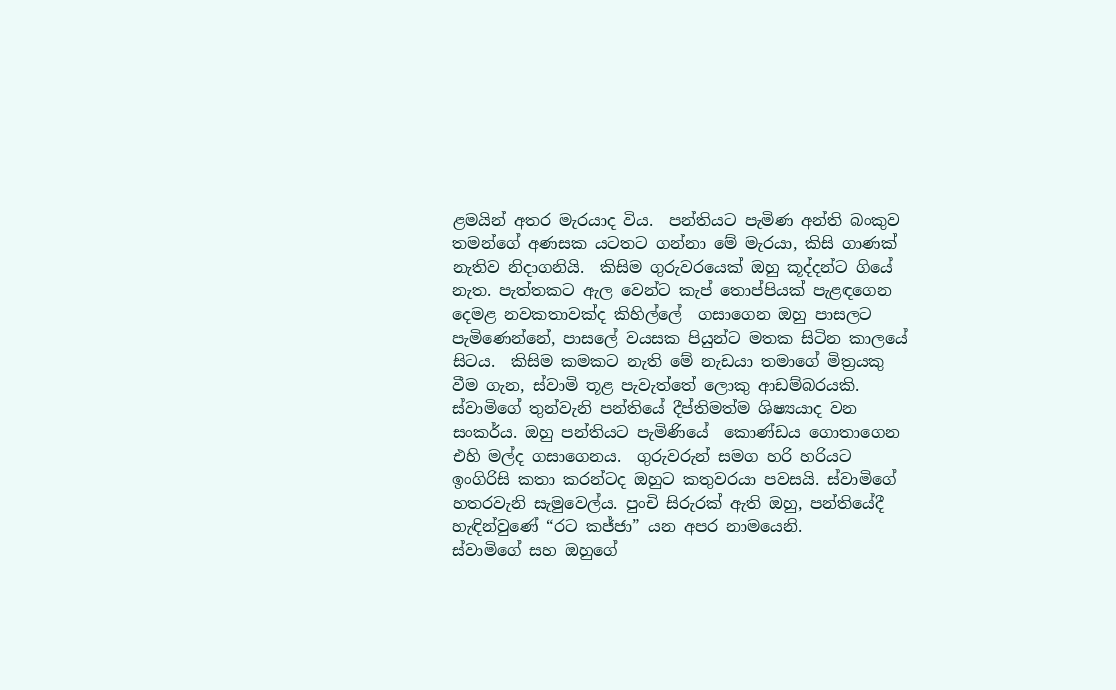ළමයින් අතර මැරයාද විය.  පන්තියට පැමිණ අන්ති බංකුව තමන්ගේ අණසක යටතට ගන්නා මේ මැරයා, කිසි ගාණක් නැතිව නිදාගනියි.  කිසිම ගුරුවරයෙක් ඔහු කූද්දන්ට ගියේ නැත. පැත්තකට ඇල වෙන්ට කැප් තොප්පියක් පැළඳගෙන දෙමළ නවකතාවක්ද කිහිල්ලේ  ගසාගෙන ඔහු පාසලට පැමිණෙන්නේ, පාසලේ වයසක පියුන්ට මතක සිටින කාලයේ සිටය.  කිසිම කමකට නැති මේ නැඩයා තමාගේ මිත්‍රයකු වීම ගැන, ස්වාමි තූළ පැවැත්තේ ලොකු ආඩම්බරයකි.  ස්වාමිගේ තුන්වැනි පන්තියේ දීප්තිමත්ම ශිෂ්‍යයාද වන සංකර්ය. ඔහු පන්තියට පැමිණියේ  කොණ්ඩය ගොතාගෙන එහි මල්ද ගසාගෙනය.  ගුරුවරුන් සමග හරි හරියට ඉංගිරිසි කතා කරන්ටද ඔහුට කතුවරයා පවසයි. ස්වාමිගේ හතරවැනි සැමුවෙල්ය. පුංචි සිරුරක් ඇති ඔහු, පන්තියේදී හැඳින්වුණේ “රට කජ්ජා” යන අපර නාමයෙනි.
ස්වාමිගේ සහ ඔහුගේ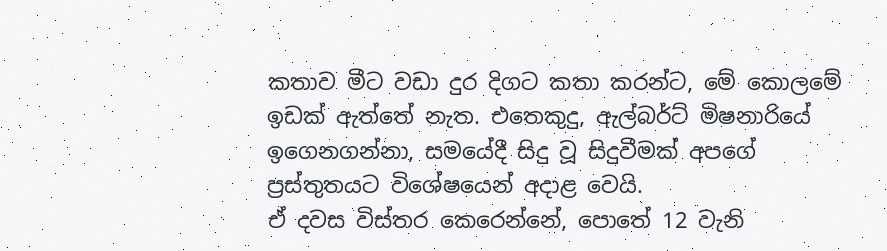කතාව මීට වඩා දුර දිගට කතා කරන්ට, මේ කොලමේ ඉඩක් ඇත්තේ නැත. එතෙකුදු, ඇල්බර්ට් මිෂනාරියේ ඉගෙනගන්නා, සමයේදී සිදු වූ සිදුවීමක් අපගේ ප්‍රස්තුතයට විශේෂයෙන් අදාළ වෙයි.
ඒ දවස විස්තර කෙරෙන්නේ, පොතේ 12 වැනි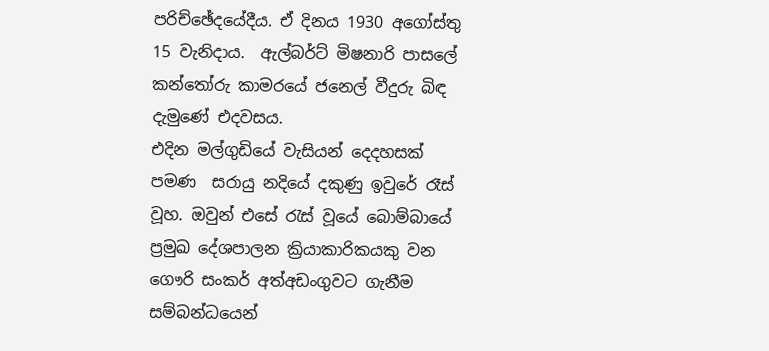පරිච්ඡේදයේදීය. ඒ දිනය 1930 අගෝස්තු 15 වැනිදාය.  ඇල්බර්ට් මිෂනාරි පාසලේ කන්තෝරු කාමරයේ ජනෙල් වීදුරු බිඳ දැමුණේ එදවසය.
එදින මල්ගුඩියේ වැසියන් දෙදහසක් පමණ  සරායු නදියේ දකුණු ඉවුරේ රෑස් වූහ. ඔවුන් එසේ රැස් වූයේ බොම්බායේ ප්‍රමුඛ දේශපාලන ක්‍රියාකාරිකයකු වන ගෞරි සංකර් අත්අඩංගුවට ගැනීම සම්බන්ධයෙන්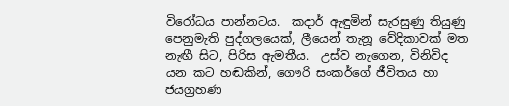විරෝධය පාන්නටය.  කදාර් ඇඳුමින් සැරසුණු තියුණු පෙනුමැති පුද්ගලයෙක්, ලීයෙන් තැනූ වේදිකාවක් මත නැඟී සිට, පිරිස ඇමතීය.  උස්ව නැගෙන, විනිවිද යන කට හඬකින්, ගෞරි සංකර්ගේ ජීවිතය හා ජයග්‍රහණ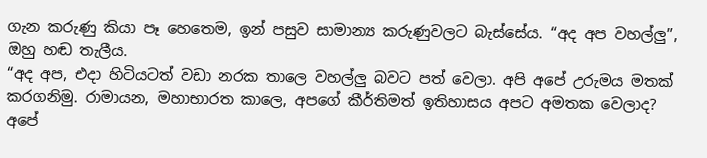ගැන කරුණු කියා පෑ හෙතෙම, ඉන් පසුව සාමාන්‍ය කරුණුවලට බැස්සේය. “අද අප වහල්ලු”, ඔහු හඬ තැලීය.
“අද අප, එදා හිටියටත් වඩා නරක තාලෙ වහල්ලු බවට පත් වෙලා. අපි අපේ උරුමය මතක් කරගනිමු. රාමායන, මහාභාරත කාලෙ, අපගේ කීර්තිමත් ඉතිහාසය අපට අමතක වෙලාද? අපේ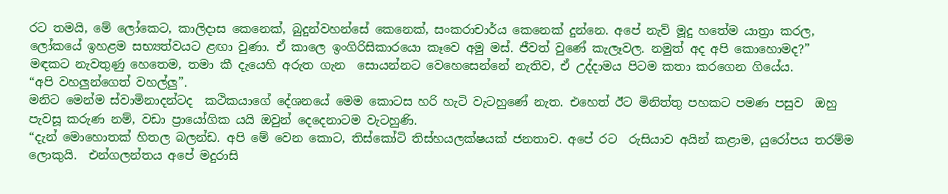රට තමයි, මේ ලෝකෙට, කාලිදාස කෙනෙක්, බුදුන්වහන්සේ කෙනෙක්, සංකරාචාර්ය කෙනෙක් දුන්නෙ. අපේ නැව් මූදු හතේම යාත්‍රා කරල, ලෝකයේ ඉහළම සභ්‍යත්වයට ළඟා වුණා. ඒ කාලෙ ඉංගිරිසිකාරයො කෑවෙ අමු මස්. ජීවත් වුණේ කැලෑවල. නමුත් අද අපි කොහොමද?”
මඳකට නැවතුණු හෙතෙම, තමා කී දැයෙහි අරුත ගැන  සොයන්නට වෙහෙසෙන්නේ නැතිව, ඒ උද්දාමය පිටම කතා කරගෙන ගියේය.
“අපි වහලුන්ගෙත් වහල්ලු”.
මනිට මෙන්ම ස්වාමිනාදන්ටද  කථිකයාගේ දේශනයේ මෙම කොටස හරි හැටි වැටහුණේ නැත. එහෙත් ඊට මිනිත්තු පහකට පමණ පසුව  ඔහු පැවසූ කරුණ නම්, වඩා ප්‍රායෝගික යයි ඔවුන් දෙදෙනාටම වැටහුණි.
“දැන් මොහොතක් හිතල බලන්ඩ. අපි මේ වෙන කොට, තිස්කෝටි තිස්හයලක්ෂයක් ජනතාව. අපේ රට  රුසියාව අයින් කළාම, යුරෝපය තරම්ම ලොකුයි.  එන්ගලන්තය අපේ මදුරාසි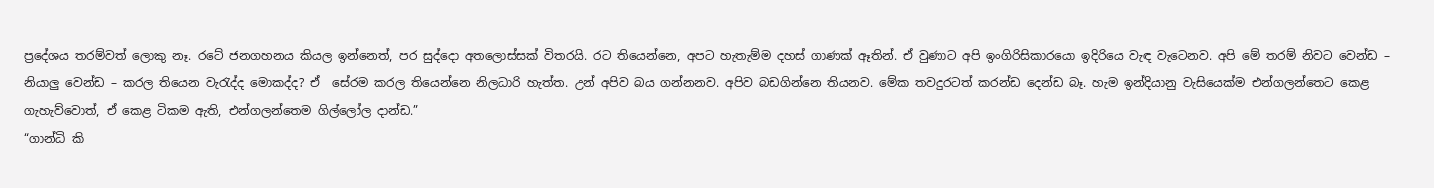ප්‍රදේශය තරම්වත් ලොකු නෑ. රටේ ජනගහනය කියල ඉන්නෙත්, පර සුද්දො අතලොස්සක් විතරයි. රට තියෙන්නෙ, අපට හැතැම්ම දහස් ගාණක් ඈතින්. ඒ වුණාට අපි ඉංගිරිසිකාරයො ඉදිරියෙ වැඳ වැටෙනව. අපි මේ තරම් නිවට වෙන්ඩ – නියාලු වෙන්ඩ – කරල තියෙන වැරැද්ද මොකද්ද? ඒ  සේරම කරල තියෙන්නෙ නිලධාරි හැත්ත. උන් අපිව බය ගන්නනව. අපිව බඩගින්නෙ තියනව. මේක තවදුරටත් කරන්ඩ දෙන්ඩ බෑ. හැම ඉන්දියානු වැසියෙක්ම එන්ගලන්තෙට කෙළ ගැහැව්වොත්, ඒ කෙළ ටිකම ඇති, එන්ගලන්තෙම ගිල්ලෝල දාන්ඩ.”
“ගාන්ධි කි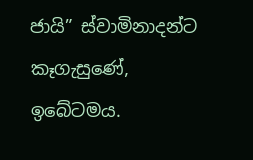ජායි” ස්වාමිනාදන්ට කෑගැසුණේ, ඉබේටමය.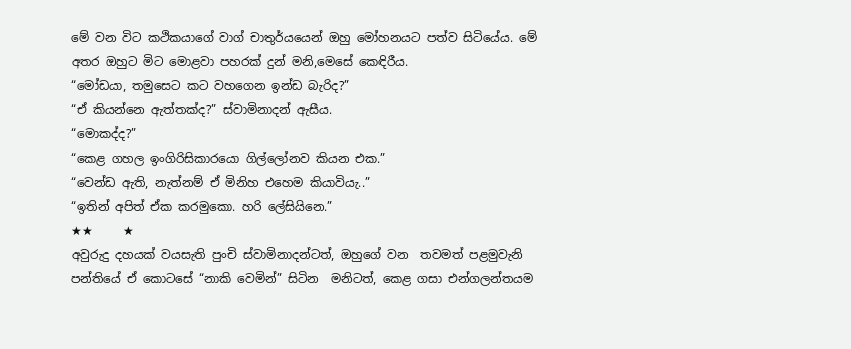මේ වන විට කථිකයාගේ වාග් චාතුර්යයෙන් ඔහු මෝහනයට පත්ව සිටියේය. මේ අතර ඔහුට මිට මොළවා පහරක් දුන් මනි,මෙසේ කෙඳිරීය.
“මෝඩයා, තමුසෙට කට වහගෙන ඉන්ඩ බැරිද?”
“ඒ කියන්නෙ ඇත්තක්ද?” ස්වාමිනාදන් ඇසීය.
“මොකද්ද?”
“කෙළ ගහල ඉංගිරිසිකාරයො ගිල්ලෝනව කියන එක.”
“වෙන්ඩ ඇති, නැත්නම් ඒ මිනිහ එහෙම කියාවියැ..”
“ඉතින් අපිත් ඒක කරමුකො. හරි ලේසියිනෙ.”
★★     ★
අවුරුදු දහයක් වයසැති පුංචි ස්වාමිනාදන්ටත්, ඔහුගේ වන  තවමත් පළමුවැනි පන්තියේ ඒ කොටසේ “නාකි වෙමින්” සිටින  මනිටත්, කෙළ ගසා එන්ගලන්තයම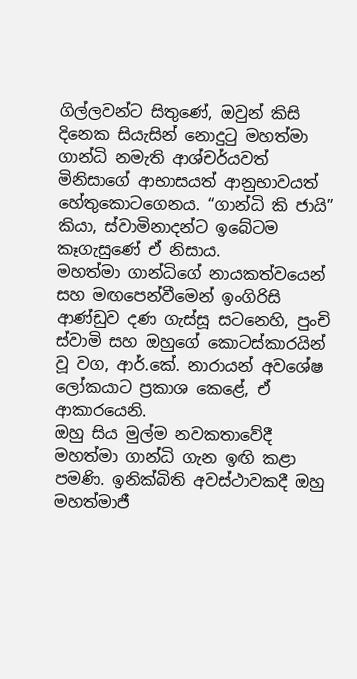ගිල්ලවන්ට සිතුණේ, ඔවුන් කිසි දිනෙක සියැසින් නොදුටු මහත්මා ගාන්ධි නමැති ආශ්චර්යවත් මිනිසාගේ ආභාසයත් ආනුභාවයත් හේතුකොටගෙනය. “ගාන්ධි කි ජායි” කියා, ස්වාමිනාදන්ට ඉබේටම කෑගැසුණේ ඒ නිසාය.
මහත්මා ගාන්ධිගේ නායකත්වයෙන් සහ මඟපෙන්වීමෙන් ඉංගිරිසි ආණ්ඩුව දණ ගැස්සූ සටනෙහි, පුංචි ස්වාමි සහ ඔහුගේ කොටස්කාරයින් වූ වග, ආර්.කේ. නාරායන් අවශේෂ ලෝකයාට ප්‍රකාශ කෙළේ, ඒ ආකාරයෙනි.
ඔහු සිය මුල්ම නවකතාවේදී මහත්මා ගාන්ධි ගැන ඉඟි කළා පමණි. ඉනික්බිති අවස්ථාවකදී ඔහු මහත්මාජී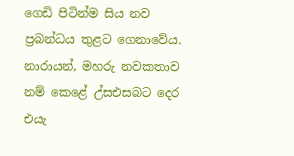ගෙඩි පිටින්ම සිය නව ප්‍රබන්ධය තුළට ගෙනාවේය. නාරායන්, මහරු නවකතාව නම් කෙළේ උ්සඑසබට දෙර එයැ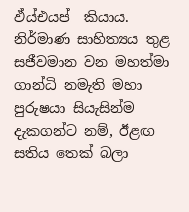ඵ්ය්එයප්  කියාය.
නිර්මාණ සාහිත්‍යය තුළ සජීවමාන වන මහත්මා ගාන්ධි නමැති මහා පුරුෂයා සියැසින්ම දැකගන්ට නම්, ඊළඟ සතිය තෙක් බලා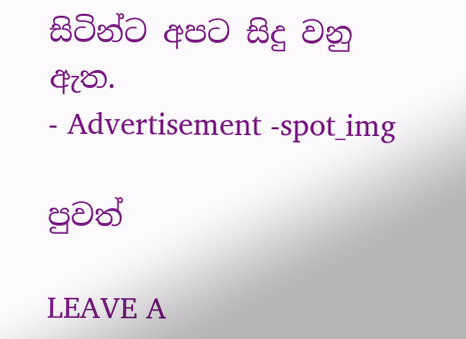සිටින්ට අපට සිදු වනු ඇත.
- Advertisement -spot_img

පුවත්

LEAVE A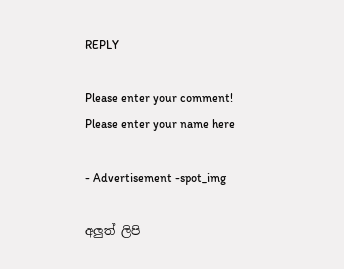REPLY

Please enter your comment!
Please enter your name here

- Advertisement -spot_img

අලුත් ලිපි